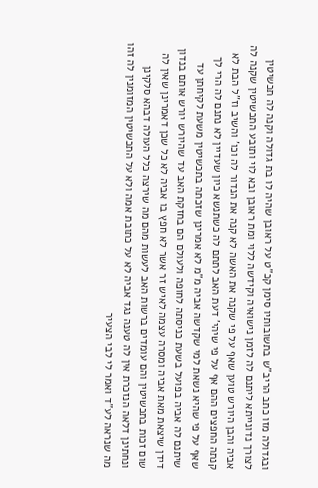ובגדולה מזו כתב הריב"ש בתשובותיו סימן קכ"ט על ראובן שהיה לו בת גדולה וקנה לה תכשיטין לצורך נדונייתא ליתנם לה לזמן נישואיה וקידשה ללוי ומת ראובן ובא לוי ותובע התכשיטין שקנה לה אביה והבן היורש טוען שאף על פי שקנה את האשה לא קנה את הנדור לה וכו' והשיב וז"ל הבת לא קנתה החפצים ההם אף על פי שיהי' דעת האב לתתם לה כשתנשא כיון שעדיין לא נתנם לה הרי לך שאף על פי שהיא נשאת למי שקדשה אביה מ"מ לא אמרינן שזכתה בתכשיטין משעת לקיחתן עד שיתנם לה אביה בפועל בשעת כניסתה לחופה ולעולם הם בחזקת האב עד שהיורש יורש אותם בנדון דידן שיצאת מאת אביה ומסרה עצמה לאיש זר אשר לא חפץ בו אביה לא כל שכן דאמרינן שאין לה שום זכות בתכשיטין והם עומדים ברשות האב לעשות מהם מה שירצה כלל העולה דבהא סלקינן ונחתינן דלאה הנזכרת אין לה טענה נגד אביה לא על כתובת אמה ולא על התכשיטין המזומנין לה זהו מה שנראה לע"ד ואמר לי לבי הצעיר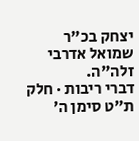יצחק בכ"ר שמואל אדרבי זלה"ה.
דברי ריבות · חלק ת״ט סימן ה׳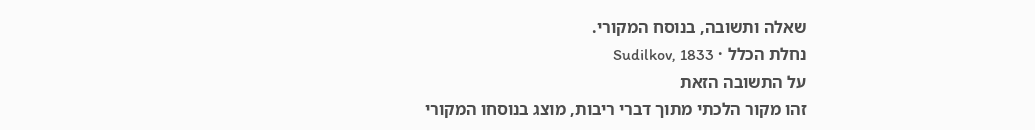שאלה ותשובה, בנוסח המקורי.
נחלת הכלל · Sudilkov, 1833
על התשובה הזאת
זהו מקור הלכתי מתוך דברי ריבות, מוצג בנוסחו המקורי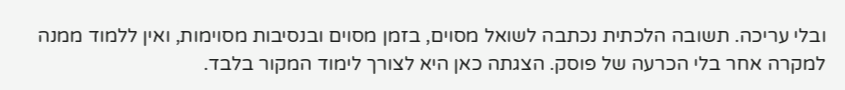ובלי עריכה. תשובה הלכתית נכתבה לשואל מסוים, בזמן מסוים ובנסיבות מסוימות, ואין ללמוד ממנה למקרה אחר בלי הכרעה של פוסק. הצגתה כאן היא לצורך לימוד המקור בלבד.